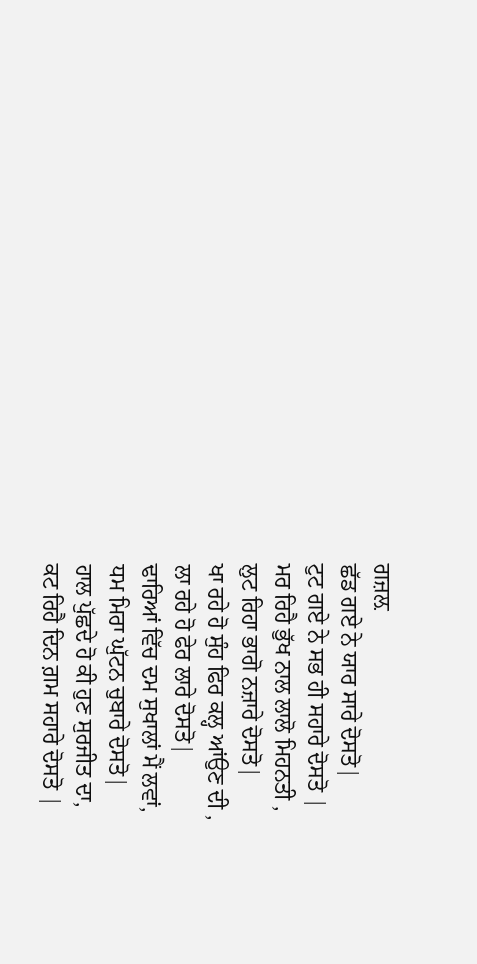ਗਜ਼ਲ਼
ਛੱਡ ਗਏ ਨੇ ਯਾਰ ਸਾਰੇ ਦੋਸਤੋ|
ਟੁਟ ਗਏ ਨੇ ਸਭ ਹੀ ਸਹਾਰੇ ਦੋਸਤੋ |
ਮਰ ਰਿਹੈ ਭੁੱਖ ਨਾਲ ਲਾਲੋ ਮਿਹਨਤੀ ,
ਲੁਟ ਰਿਹਾ ਭਾਗੋ ਨਜ਼ਾਰੇ ਦੋਸਤੋ|
ਖਾ ਰਹੇ ਹੋ ਸੁੰਹ ਫਿਰ ਕਲ੍ਹ ਆਂਉਣ ਦੀ ,
ਲਾ ਰਹੇ ਹੋ ਫੇਰ ਲਾਰੇ ਦੋਸਤੋ|
ਢਾਰਿਆਂ ਵਿੱਚ ਦਮ ਸੁਖਾਲਾਂ ਮੈਂ ਲਵਾਂ,
ਧਮ ਮਿਰਾ ਘੁੱਟਨ ਚੁਬਾਰੇ ਦੋਸਤੋ|
ਹਾਲ ਪੁੱਛਦੇ ਹੋ ਕੀ ਹੁਣ ਸੁਰਜੀਤ ਦਾ,
ਕਟ ਰਿਹੈ ਦਿਨ ਗ਼ਮ ਸਹਾਰੇ ਦੋਸਤੋ |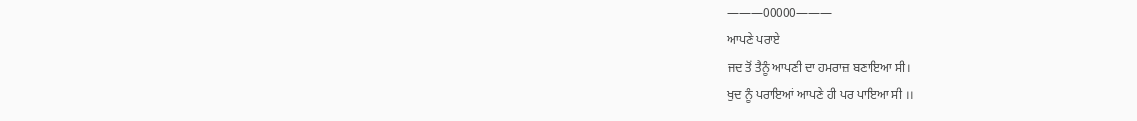———00000———
ਆਪਣੇ ਪਰਾਏ
ਜਦ ਤੋਂ ਤੈਨੂੰ ਆਪਣੀ ਦਾ ਹਮਰਾਜ਼ ਬਣਾਇਆ ਸੀ।
ਖੁਦ ਨੂੰ ਪਰਾਇਆਂ ਆਪਣੇ ਹੀ ਪਰ ਪਾਇਆ ਸੀ ।।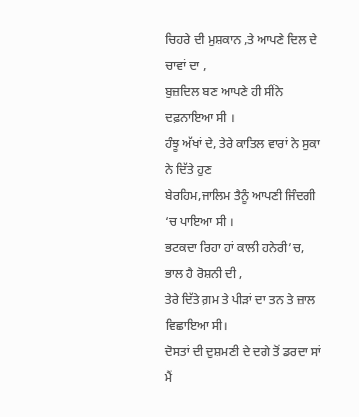ਚਿਹਰੇ ਦੀ ਮੁਸ਼ਕਾਨ ,ਤੇ ਆਪਣੇ ਦਿਲ ਦੇ ਚਾਵਾਂ ਦਾ ,
ਬੁਜ਼ਦਿਲ ਬਣ ਆਪਣੇ ਹੀ ਸੀਂਨੇ ਦਫ਼ਨਾਇਆ ਸੀ ।
ਹੰਝੂ ਅੱਖਾਂ ਦੇ, ਤੇਰੇ ਕਾਤਿਲ ਵਾਰਾਂ ਨੇ ਸੁਕਾ ਨੇ ਦਿੱਤੇ ਹੁਣ
ਬੇਰਹਿਮ,ਜਾਲਿਮ ਤੈਨੂੰ ਆਪਣੀ ਜਿੰਦਗੀ ‘ਚ ਪਾਇਆ ਸੀ ।
ਭਟਕਦਾ ਰਿਹਾ ਹਾਂ ਕਾਲੀ ਹਨੇਰੀ’ਚ, ਭਾਲ ਹੈ ਰੋਸ਼ਨੀ ਦੀ ,
ਤੇਰੇ ਦਿੱਤੇ ਗ਼ਮ ਤੇ ਪੀੜਾਂ ਦਾ ਤਨ ਤੇ ਜ਼ਾਲ ਵਿਛਾਇਆ ਸੀ।
ਦੋਸਤਾਂ ਦੀ ਦੁਸ਼ਮਣੀ ਦੇ ਦਗੇ ਤੋਂ ਡਰਦਾ ਸਾਂ ਮੈਂ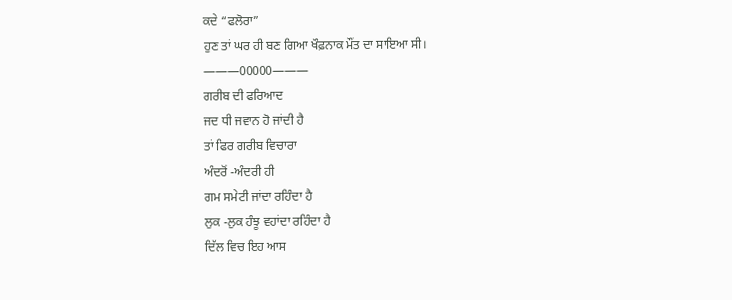ਕਦੇ “ਫਲੋਰਾ”
ਹੁਣ ਤਾਂ ਘਰ ਹੀ ਬਣ ਗਿਆ ਖੌਫ਼ਨਾਕ ਮੌਂਤ ਦਾ ਸਾਇਆ ਸੀ।
———00000———
ਗਰੀਬ ਦੀ ਫਰਿਆਦ
ਜਦ ਧੀ ਜਵਾਨ ਹੋ ਜਾਂਦੀ ਹੈ
ਤਾਂ ਫਿਰ ਗਰੀਬ ਵਿਚਾਰਾ
ਅੰਦਰੋਂ -ਅੰਦਰੀ ਹੀ
ਗਮ ਸਮੇਟੀ ਜਾਂਦਾ ਰਹਿੰਦਾ ਹੈ
ਲੁਕ -ਲੁਕ ਹੰਝੂ ਵਹਾਂਦਾ ਰਹਿੰਦਾ ਹੈ
ਦਿੱਲ ਵਿਚ ਇਹ ਆਸ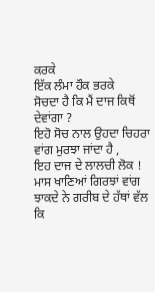ਕਰਕੇ
ਇੱਕ ਲੰਮਾ ਹੌਕ ਭਰਕੇ
ਸੋਚਦਾ ਹੈ ਕਿ ਮੈਂ ਦਾਜ ਕਿਥੋਂ ਦੇਵਾਂਗਾ ?
ਇਹੋ ਸੋਚ ਨਾਲ ਉਹਦਾ ਚਿਹਰਾ
ਵਾਂਗ ਮੁਰਝਾ ਜਾਂਦਾ ਹੈ ,
ਇਹ ਦਾਜ ਦੇ ਲਾਲਚੀ ਲੋਕ !
ਮਾਸ ਖਾਣਿਆਂ ਗਿਰਝਾਂ ਵਾਂਗ
ਝਾਕਦੇ ਨੇ ਗਰੀਬ ਦੇ ਹੱਥਾਂ ਵੱਲ
ਕਿ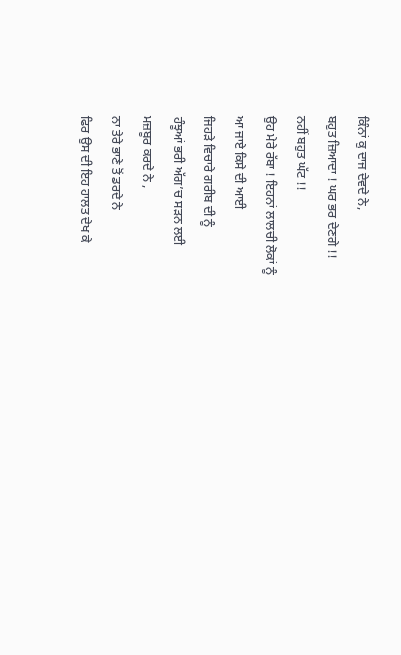ਕਿੰਨਾਂ ਕੁ ਦਾਜ ਦੇਵਦੇ ਨੇ,
ਬਹੁਤ ਜ਼ਿਆਦਾ ! ਘਰ ਭਰ ਦੇਣਗੇ !!
ਨਹੀਂ ਬਹੁਤ ਘੱਟ !!
ਉਹ ਮੇਰੇ ਰੱਬਾ ! ਇਹਨਾਂ ਲਾਲਚੀ ਲੋਕਾਂ ਨੂੰ
ਆ ਜਾਏ ਕਿਸੇ ਦੀ ਆਈ
ਜਿਹੜੇ ਵਿਚਾਰੇ ਗਰੀਬ ਦੀ ਨੂੰ
ਹੰਝੂਆਂ ਭਰੀ ਅੱਗ’ਚ ਸੜਨ ਲਈ
ਮਜ਼ਬੂਰ ਕਰਦੇ ਨੇ ,
ਨਾ ਤੇਰੇ ਭਾਣੇ ਤੋਂ ਡਰਦੇ ਨੇ
ਫਿਰ ਉਸ ਦੀ ਇਹ ਹਾਲਤ ਦੇਖ ਕੇ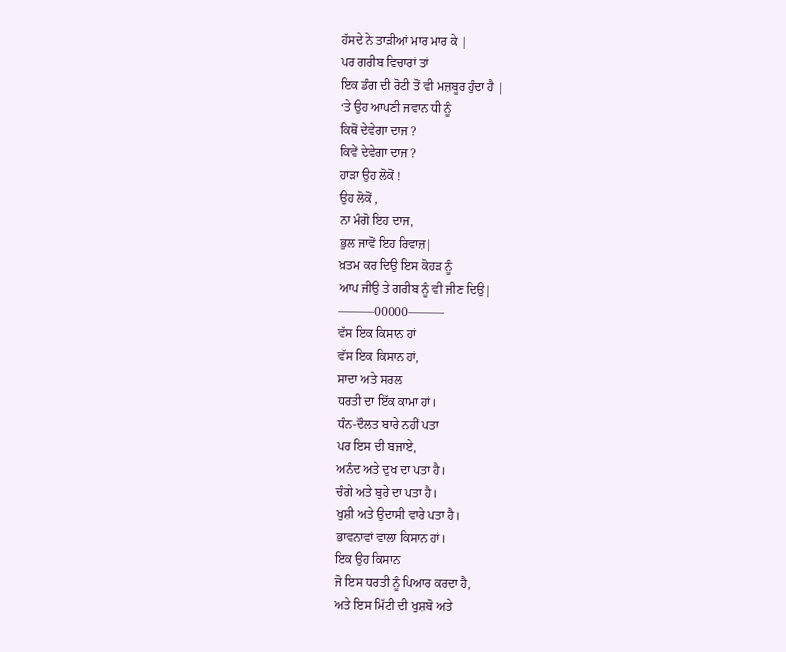ਹੱਸਦੇ ਨੇ ਤਾੜੀਆਂ ਮਾਰ ਮਾਰ ਕੇ |
ਪਰ ਗਰੀਬ ਵਿਚਾਰਾਂ ਤਾਂ
ਇਕ ਡੰਗ ਦੀ ਰੋਟੀ ਤੋਂ ਵੀ ਮਜ਼ਬੂਰ ਹੁੰਦਾ ਹੈ |
‘ਤੇ ਉਹ ਆਪਣੀ ਜਵਾਨ ਧੀ ਨੂੰ
ਕਿਥੋਂ ਦੇਵੇਗਾ ਦਾਜ ?
ਕਿਵੇਂ ਦੇਵੇਗਾ ਦਾਜ ?
ਹਾੜਾ ਉਹ ਲੋਕੋਂ !
ਉਹ ਲੋਕੋਂ ,
ਨਾ ਮੰਗੋ ਇਹ ਦਾਜ,
ਭੁਲ ਜਾਵੋਂ ਇਹ ਰਿਵਾਜ਼|
ਖ਼ਤਮ ਕਰ ਦਿਉ ਇਸ ਕੋਹੜ ਨੂੰ
ਆਪ ਜੀਉ ਤੇ ਗਰੀਬ ਨੂੰ ਵੀ ਜੀਣ ਦਿਉ|
———00000———
ਵੱਸ ਇਕ ਕਿਸਾਨ ਹਾਂ
ਵੱਸ ਇਕ ਕਿਸਾਨ ਹਾਂ,
ਸਾਦਾ ਅਤੇ ਸਰਲ
ਧਰਤੀ ਦਾ ਇੱਕ ਕਾਮਾ ਹਾਂ।
ਧੰਨ-ਦੌਲਤ ਬਾਰੇ ਨਹੀਂ ਪਤਾ
ਪਰ ਇਸ ਦੀ ਬਜਾਏ,
ਅਨੰਦ ਅਤੇ ਦੁਖ ਦਾ ਪਤਾ ਹੈ।
ਚੰਗੇ ਅਤੇ ਬੁਰੇ ਦਾ ਪਤਾ ਹੈ।
ਖੁਸ਼ੀ ਅਤੇ ਉਦਾਸੀ ਵਾਰੇ ਪਤਾ ਹੈ।
ਭਾਵਨਾਵਾਂ ਵਾਲਾ ਕਿਸਾਨ ਹਾਂ।
ਇਕ ਉਹ ਕਿਸਾਨ
ਜੋ ਇਸ ਧਰਤੀ ਨੂੰ ਪਿਆਰ ਕਰਦਾ ਹੈ,
ਅਤੇ ਇਸ ਮਿੱਟੀ ਦੀ ਖੁਸ਼ਬੋ ਅਤੇ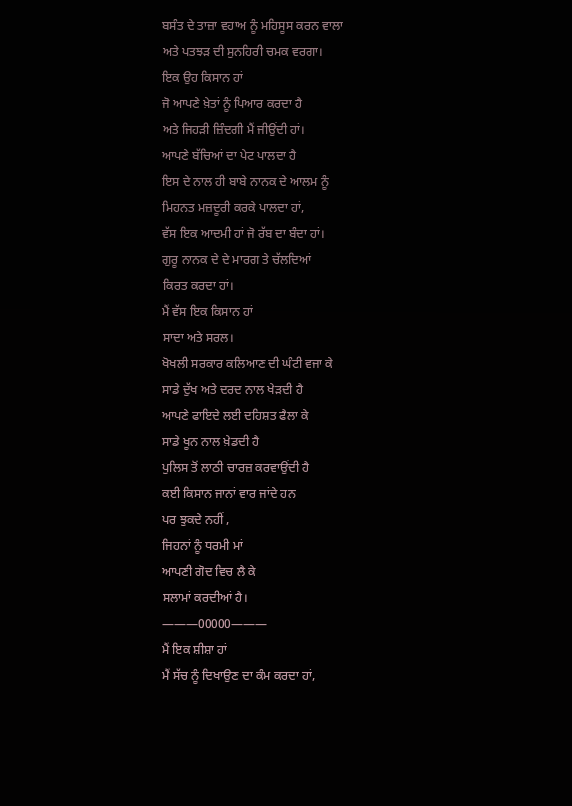ਬਸੰਤ ਦੇ ਤਾਜ਼ਾ ਵਹਾਅ ਨੂੰ ਮਹਿਸੂਸ ਕਰਨ ਵਾਲਾ
ਅਤੇ ਪਤਝੜ ਦੀ ਸੁਨਹਿਰੀ ਚਮਕ ਵਰਗਾ।
ਇਕ ਉਹ ਕਿਸਾਨ ਹਾਂ
ਜੋ ਆਪਣੇ ਖ਼ੇਤਾਂ ਨੂੰ ਪਿਆਰ ਕਰਦਾ ਹੈ
ਅਤੇ ਜਿਹੜੀ ਜ਼ਿੰਦਗੀ ਮੈਂ ਜੀਉਂਦੀ ਹਾਂ।
ਆਪਣੇ ਬੱਚਿਆਂ ਦਾ ਪੇਟ ਪਾਲਦਾ ਹੈ
ਇਸ ਦੇ ਨਾਲ ਹੀ ਬਾਬੇ ਨਾਨਕ ਦੇ ਆਲਮ ਨੂੰ
ਮਿਹਨਤ ਮਜ਼ਦੂਰੀ ਕਰਕੇ ਪਾਲਦਾ ਹਾਂ,
ਵੱਸ ਇਕ ਆਦਮੀ ਹਾਂ ਜੋ ਰੱਬ ਦਾ ਬੰਦਾ ਹਾਂ।
ਗੁਰੂ ਨਾਨਕ ਦੇ ਦੇ ਮਾਰਗ ਤੇ ਚੱਲਦਿਆਂ
ਕਿਰਤ ਕਰਦਾ ਹਾਂ।
ਮੈਂ ਵੱਸ ਇਕ ਕਿਸਾਨ ਹਾਂ
ਸਾਦਾ ਅਤੇ ਸਰਲ।
ਖੋਖਲੀ ਸਰਕਾਰ ਕਲਿਆਣ ਦੀ ਘੰਟੀ ਵਜਾ ਕੇ
ਸਾਡੇ ਦੁੱਖ ਅਤੇ ਦਰਦ ਨਾਲ ਖੇੜਦੀ ਹੈ
ਆਪਣੇ ਫਾਇਦੇ ਲਈ ਦਹਿਸ਼ਤ ਫੈਲਾ ਕੇ
ਸਾਡੇ ਖੂਨ ਨਾਲ ਖ਼ੇਡਦੀ ਹੈ
ਪੁਲਿਸ ਤੋਂ ਲਾਠੀ ਚਾਰਜ਼ ਕਰਵਾਉਂਦੀ ਹੈ
ਕਈ ਕਿਸਾਨ ਜਾਨਾਂ ਵਾਰ ਜਾਂਦੇ ਹਨ
ਪਰ ਝੁਕਦੇ ਨਹੀਂ ,
ਜਿਹਨਾਂ ਨੂੰ ਧਰਮੀ ਮਾਂ
ਆਪਣੀ ਗੋਦ ਵਿਚ ਲੈ ਕੇ
ਸਲਾਮਾਂ ਕਰਦੀਆਂ ਹੈ।
———00000———
ਮੈਂ ਇਕ ਸ਼ੀਸ਼ਾ ਹਾਂ
ਮੈਂ ਸੱਚ ਨੂੰ ਦਿਖਾਉਣ ਦਾ ਕੰਮ ਕਰਦਾ ਹਾਂ,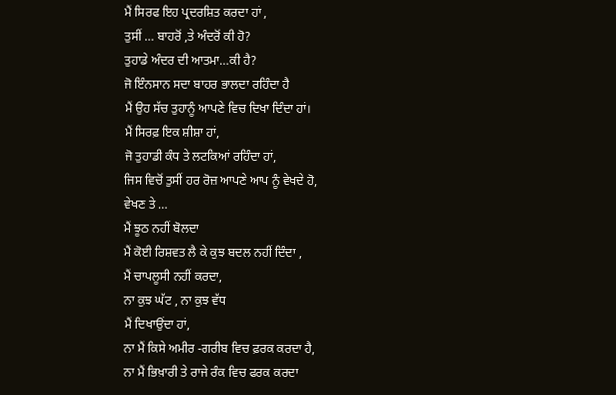ਮੈਂ ਸਿਰਫ ਇਹ ਪ੍ਰਦਰਸ਼ਿਤ ਕਰਦਾ ਹਾਂ ,
ਤੁਸੀਂ … ਬਾਹਰੋਂ ,ਤੇ ਅੰਦਰੋਂ ਕੀ ਹੋ?
ਤੁਹਾਡੇ ਅੰਦਰ ਦੀ ਆਤਮਾ…ਕੀ ਹੈ?
ਜੋ ਇੰਨਸਾਨ ਸਦਾ ਬਾਹਰ ਭਾਲਦਾ ਰਹਿੰਦਾ ਹੈ
ਮੈਂ ਉਹ ਸੱਚ ਤੁਹਾਨੂੰ ਆਪਣੇ ਵਿਚ ਦਿਖਾ ਦਿੰਦਾ ਹਾਂ।
ਮੈਂ ਸਿਰਫ਼ ਇਕ ਸ਼ੀਸ਼ਾ ਹਾਂ,
ਜੋ ਤੁਹਾਡੀ ਕੰਧ ਤੇ ਲਟਕਿਆਂ ਰਹਿੰਦਾ ਹਾਂ,
ਜਿਸ ਵਿਚੋਂ ਤੁਸੀਂ ਹਰ ਰੋਜ਼ ਆਪਣੇ ਆਪ ਨੂੰ ਵੇਖਦੇ ਹੋ,
ਵੇਖਣ ਤੇ …
ਮੈਂ ਝੂਠ ਨਹੀਂ ਬੋਲਦਾ
ਮੈਂ ਕੋਈ ਰਿਸ਼ਵਤ ਲੈ ਕੇ ਕੁਝ ਬਦਲ ਨਹੀਂ ਦਿੰਦਾ ,
ਮੈਂ ਚਾਪਲੂਸੀ ਨਹੀਂ ਕਰਦਾ,
ਨਾ ਕੁਝ ਘੱਟ , ਨਾ ਕੁਝ ਵੱਧ
ਮੈਂ ਦਿਖਾਉਂਦਾ ਹਾਂ,
ਨਾ ਮੈਂ ਕਿਸੇ ਅਮੀਰ -ਗਰੀਬ ਵਿਚ ਫ਼ਰਕ ਕਰਦਾ ਹੈ,
ਨਾ ਮੈਂ ਭਿਖ਼ਾਰੀ ਤੇ ਰਾਜੇ ਰੰਕ ਵਿਚ ਫਰਕ ਕਰਦਾ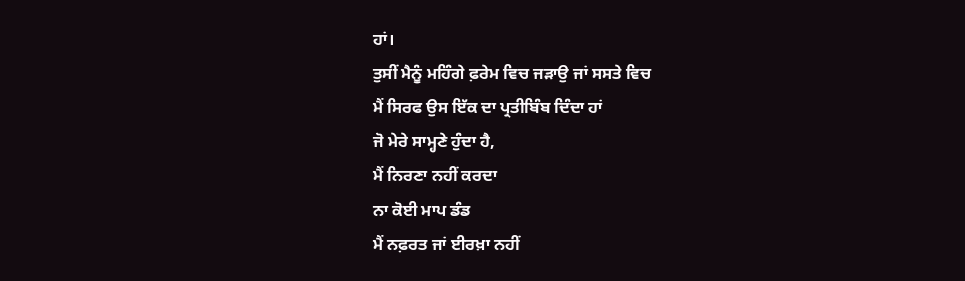ਹਾਂ।
ਤੁਸੀਂ ਮੈਨੂੰ ਮਹਿੰਗੇ ਫ਼ਰੇਮ ਵਿਚ ਜੜਾਉ ਜਾਂ ਸਸਤੇ ਵਿਚ
ਮੈਂ ਸਿਰਫ ਉਸ ਇੱਕ ਦਾ ਪ੍ਰਤੀਬਿੰਬ ਦਿੰਦਾ ਹਾਂ
ਜੋ ਮੇਰੇ ਸਾਮ੍ਹਣੇ ਹੁੰਦਾ ਹੈ,
ਮੈਂ ਨਿਰਣਾ ਨਹੀਂ ਕਰਦਾ
ਨਾ ਕੋਈ ਮਾਪ ਡੰਡ
ਮੈਂ ਨਫ਼ਰਤ ਜਾਂ ਈਰਖ਼ਾ ਨਹੀਂ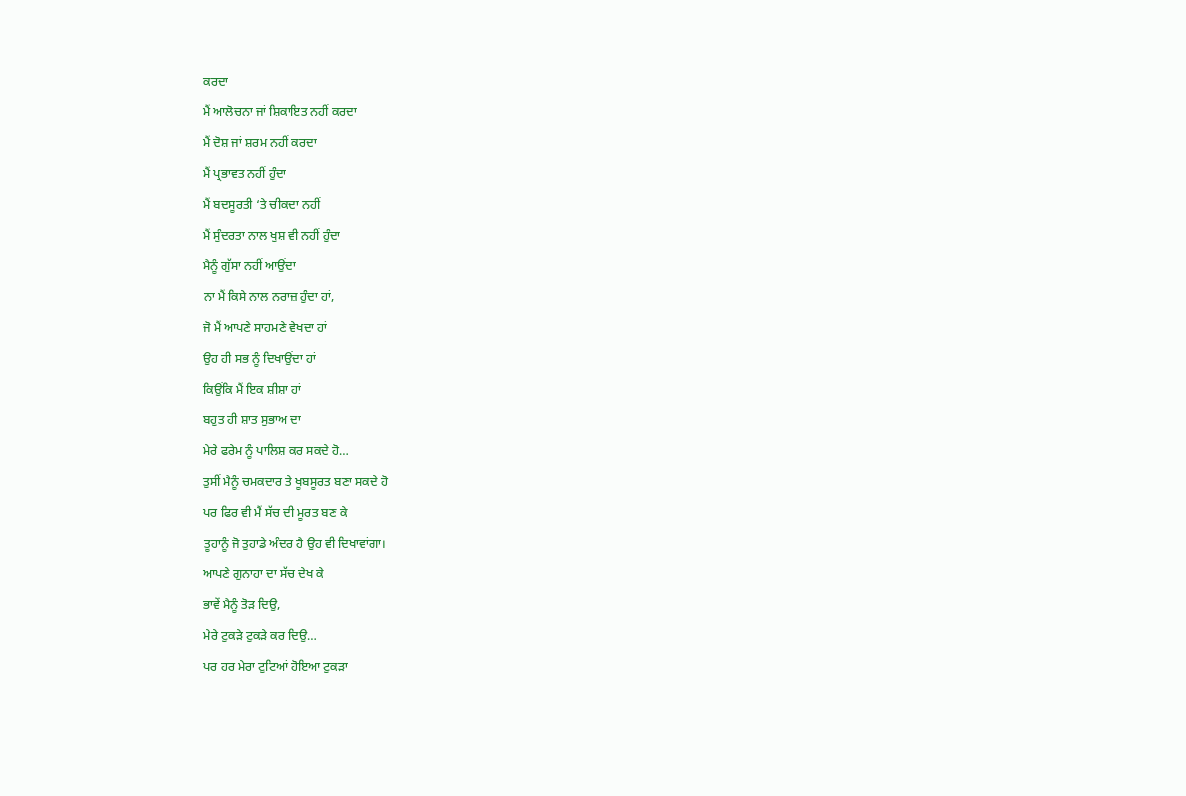ਕਰਦਾ
ਮੈਂ ਆਲੋਚਨਾ ਜਾਂ ਸ਼ਿਕਾਇਤ ਨਹੀਂ ਕਰਦਾ
ਮੈਂ ਦੋਸ਼ ਜਾਂ ਸ਼ਰਮ ਨਹੀਂ ਕਰਦਾ
ਮੈਂ ਪ੍ਰਭਾਵਤ ਨਹੀਂ ਹੁੰਦਾ
ਮੈਂ ਬਦਸੂਰਤੀ ‘ਤੇ ਚੀਕਦਾ ਨਹੀਂ
ਮੈਂ ਸੁੰਦਰਤਾ ਨਾਲ ਖੁਸ਼ ਵੀ ਨਹੀਂ ਹੁੰਦਾ
ਮੈਨੂੰ ਗੁੱਸਾ ਨਹੀਂ ਆਉਂਦਾ
ਨਾ ਮੈਂ ਕਿਸੇ ਨਾਲ ਨਰਾਜ਼ ਹੁੰਦਾ ਹਾਂ,
ਜੋ ਮੈਂ ਆਪਣੇ ਸਾਹਮਣੇ ਵੇਖਦਾ ਹਾਂ
ਉਹ ਹੀ ਸਭ ਨੂੰ ਦਿਖਾਉਂਦਾ ਹਾਂ
ਕਿਉਂਕਿ ਮੈਂ ਇਕ ਸ਼ੀਸ਼ਾ ਹਾਂ
ਬਹੁਤ ਹੀ ਸ਼ਾਤ ਸੁਭਾਅ ਦਾ
ਮੇਰੇ ਫਰੇਮ ਨੂੰ ਪਾਲਿਸ਼ ਕਰ ਸਕਦੇ ਹੋ…
ਤੁਸੀਂ ਮੈਨੂੰ ਚਮਕਦਾਰ ਤੇ ਖੂਬਸੂਰਤ ਬਣਾ ਸਕਦੇ ਹੋ
ਪਰ ਫਿਰ ਵੀ ਮੈਂ ਸੱਚ ਦੀ ਮੂਰਤ ਬਣ ਕੇ
ਤੂਹਾਨੂੰ ਜੋ ਤੁਹਾਡੇ ਅੰਦਰ ਹੈ ਉਹ ਵੀ ਦਿਖਾਵਾਂਗਾ।
ਆਪਣੇ ਗੁਨਾਹਾ ਦਾ ਸੱਚ ਦੇਖ ਕੇ
ਭਾਵੇਂ ਮੈਨੂੰ ਤੋੜ ਦਿਉ,
ਮੇਰੇ ਟੁਕੜੇ ਟੁਕੜੇ ਕਰ ਦਿਉ…
ਪਰ ਹਰ ਮੇਰਾ ਟੁਟਿਆਂ ਹੋਇਆ ਟੁਕੜਾ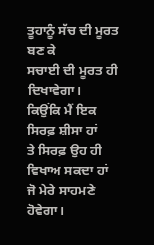ਤੂਹਾਨੂੰ ਸੱਚ ਦੀ ਮੂਰਤ ਬਣ ਕੇ
ਸਚਾਈ ਦੀ ਮੂਰਤ ਹੀ ਦਿਖਾਵੇਗਾ।
ਕਿਉਂਕਿ ਮੈਂ ਇਕ ਸਿਰਫ਼ ਸ਼ੀਸਾ ਹਾਂ
ਤੇ ਸਿਰਫ਼ ਉਹ ਹੀ ਵਿਖਾਅ ਸਕਦਾ ਹਾਂ
ਜੋ ਮੇਰੇ ਸਾਹਮਣੇ ਹੋਵੇਗਾ।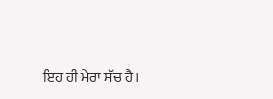ਇਹ ਹੀ ਮੇਰਾ ਸੱਚ ਹੈ।